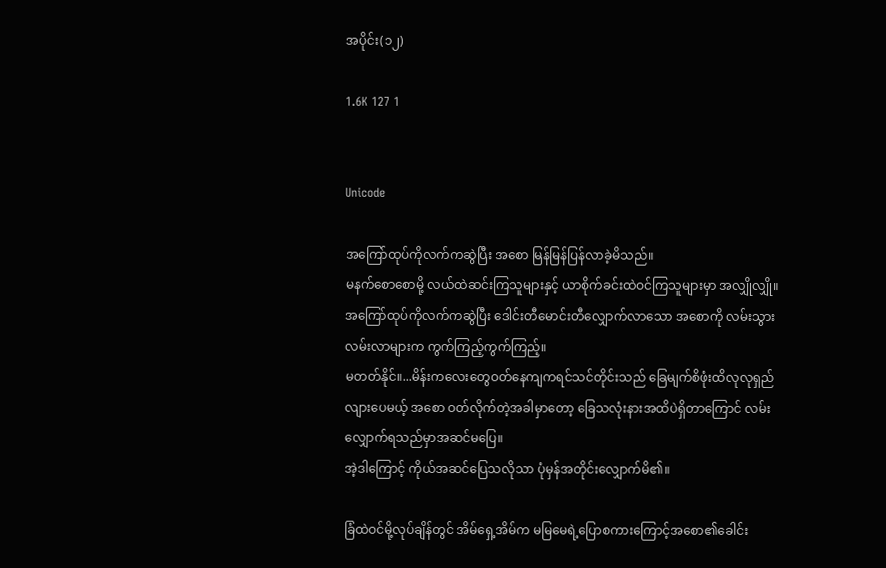အပိုင်း(၁၂)

1.6K 127 1


Unicode

အကြော်ထုပ်ကိုလက်ကဆွဲပြီး အစော မြန်မြန်ပြန်လာခဲ့မိသည်။
မနက်စောစောမို့ လယ်ထဲဆင်းကြသူများနှင့် ယာစိုက်ခင်းထဲဝင်ကြသူများမှာ အလျှိုလျှို။
အကြော်ထုပ်ကိုလက်ကဆွဲပြီး ဒေါင်းတီမောင်းတီလျှောက်လာသော အစောကို လမ်းသွားလမ်းလာများက ကွက်ကြည့်ကွက်ကြည့်။
မတတ်နိုင်။...မိန်းကလေးတွေဝတ်နေကျကရင်သင်တိုင်းသည် ခြေမျက်စိဖုံးထိလုလုရှည်လျားပေမယ့် အစော ဝတ်လိုက်တဲ့အခါမှာတော့ ခြေသလုံးနားအထိပဲရှိတာကြောင် လမ်းလျှောက်ရသည်မှာအဆင်မပြေ။
အဲ့ဒါကြောင့် ကိုယ်အဆင်ပြေသလိုသာ ပုံမှန်အတိုင်းလျှောက်မိ၏။

ခြံထဲဝင်မို့လုပ်ချိန်တွင် အိမ်ရှေ့အိမ်က မမြမေရဲ့ပြောစကားကြောင့်အစော၏ခေါင်း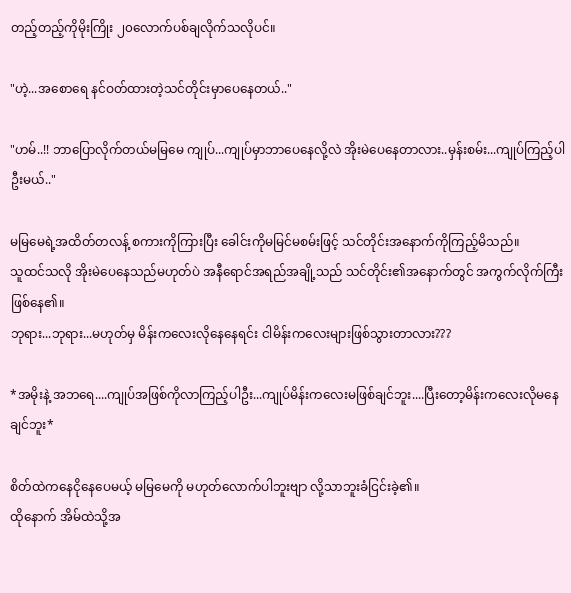တည့်တည့်ကိုမိုးကြိုး ၂၀လောက်ပစ်ချလိုက်သလိုပင်။

"ဟဲ့...အစောရေ နင်ဝတ်ထားတဲ့သင်တိုင်းမှာပေနေတယ်.."

"ဟမ်..!! ဘာပြောလိုက်တယ်မမြမေ ကျုပ်...ကျုပ်မှာဘာပေနေလို့လဲ အိုးမဲပေနေတာလား..မှန်းစမ်း...ကျုပ်ကြည့်ပါဦးမယ်.."

မမြမေရဲ့အထိတ်တလန့် စကားကိုကြားပြီး ခေါင်းကိုမမြင်မစမ်းဖြင့် သင်တိုင်းအနောက်ကိုကြည့်မိသည်။
သူထင်သလို အိုးမဲပေနေသည်မဟုတ်ပဲ အနီရောင်အရည်အချို့သည် သင်တိုင်း၏အနောက်တွင် အကွက်လိုက်ကြီးဖြစ်နေ၏။
ဘုရား...ဘုရား...မဟုတ်မှ မိန်းကလေးလိုနေနေရင်း ငါမိန်းကလေးများဖြစ်သွားတာလား???

*အမိုးနဲ့ အဘရေ....ကျုပ်အဖြစ်ကိုလာကြည့်ပါဦး...ကျုပ်မိန်းကလေးမဖြစ်ချင်ဘူး....ပြီးတော့မိန်းကလေးလိုမနေချင်ဘူး*

စိတ်ထဲကနေငိုနေပေမယ့် မမြမေကို မဟုတ်လောက်ပါဘူးဗျာ လို့သာဘူးခံငြင်းခဲ့၏။
ထိုနောက် အိမ်ထဲသို့အ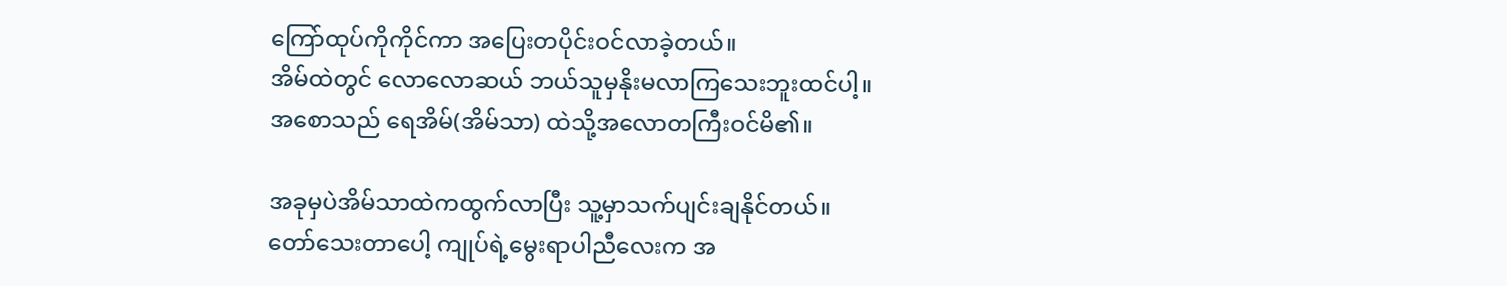ကြော်ထုပ်ကိုကိုင်ကာ အပြေးတပိုင်းဝင်လာခဲ့တယ်။
အိမ်ထဲတွင် လောလောဆယ် ဘယ်သူမှနိုးမလာကြသေးဘူးထင်ပါ့။
အစောသည် ရေအိမ်(အိမ်သာ) ထဲသို့အလောတကြီးဝင်မိ၏။

အခုမှပဲအိမ်သာထဲကထွက်လာပြီး သူ့မှာသက်ပျင်းချနိုင်တယ်။
တော်သေးတာပေါ့ ကျုပ်ရဲ့မွေးရာပါညီလေးက အ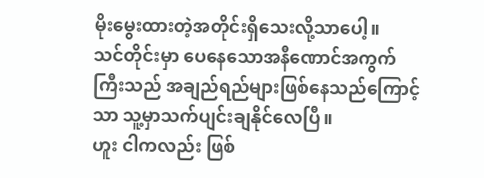မိုးမွေးထားတဲ့အတိုင်းရှိသေးလို့သာပေါ့။
သင်တိုင်းမှာ ပေနေသောအနီဏောင်အကွက်ကြီးသည် အချည်ရည်များဖြစ်နေသည်ကြောင့်သာ သူ့မှာသက်ပျင်းချနိုင်လေပြီ။
ဟူး ငါကလည်း ဖြစ်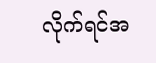လိုက်ရင်အ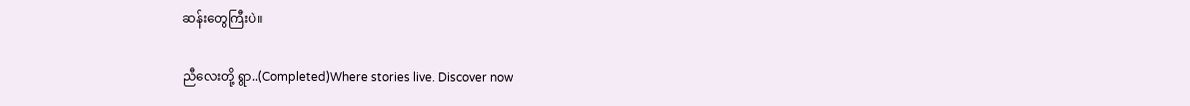ဆန်းတွေကြီးပဲ။

ညီလေးတို့ ရွာ..(Completed)Where stories live. Discover now